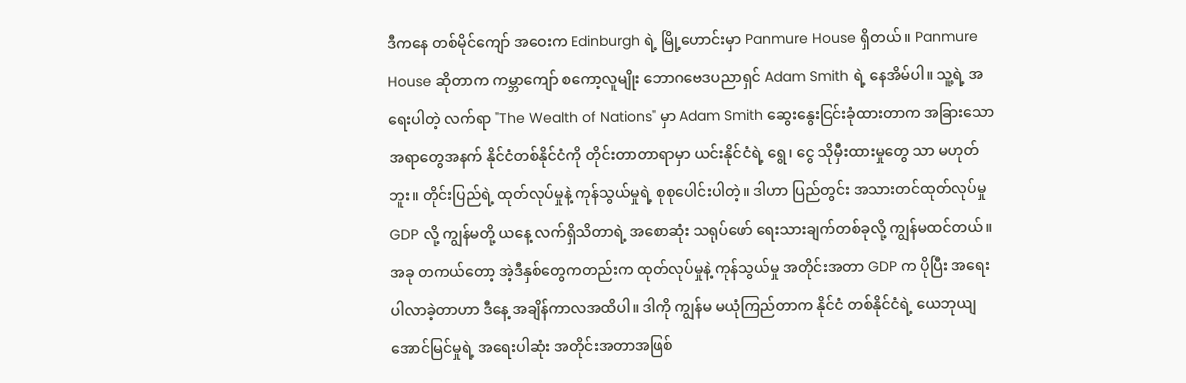ဒီကနေ တစ်မိုင်ကျော် အဝေးက Edinburgh ရဲ့ မြို့ဟောင်းမှာ Panmure House ရှိတယ်။ Panmure House ဆိုတာက ကမ္ဘာကျော် စကော့လူမျိုး ဘောဂဗေဒပညာရှင် Adam Smith ရဲ့ နေအိမ်ပါ။ သူ့ရဲ့ အရေးပါတဲ့ လက်ရာ "The Wealth of Nations" မှာ Adam Smith ဆွေးနွေးငြင်းခုံထားတာက အခြားသော အရာတွေအနက် နိုင်ငံတစ်နိုင်ငံကို တိုင်းတာတာရာမှာ ယင်းနိုင်ငံရဲ့ ရွေ၊ ငွေ သိုမှီးထားမှုတွေ သာ မဟုတ်ဘူး။ တိုင်းပြည်ရဲ့ ထုတ်လုပ်မှုနဲ့ ကုန်သွယ်မှုရဲ့ စုစုပေါင်းပါတဲ့။ ဒါဟာ ပြည်တွင်း အသားတင်ထုတ်လုပ်မှု GDP လို့ ကျွန်မတို့ ယနေ့ လက်ရှိသိတာရဲ့ အစောဆုံး သရုပ်ဖော် ရေးသားချက်တစ်ခုလို့ ကျွန်မထင်တယ်။ အခု တကယ်တော့ အဲ့ဒီနှစ်တွေကတည်းက ထုတ်လုပ်မှုနဲ့ ကုန်သွယ်မှု အတိုင်းအတာ GDP က ပိုပြီး အရေးပါလာခဲ့တာဟာ ဒီနေ့ အချိန်ကာလအထိပါ။ ဒါကို ကျွန်မ မယုံကြည်တာက နိုင်ငံ တစ်နိုင်ငံရဲ့ ယေဘုယျ အောင်မြင်မှုရဲ့ အရေးပါဆုံး အတိုင်းအတာအဖြစ်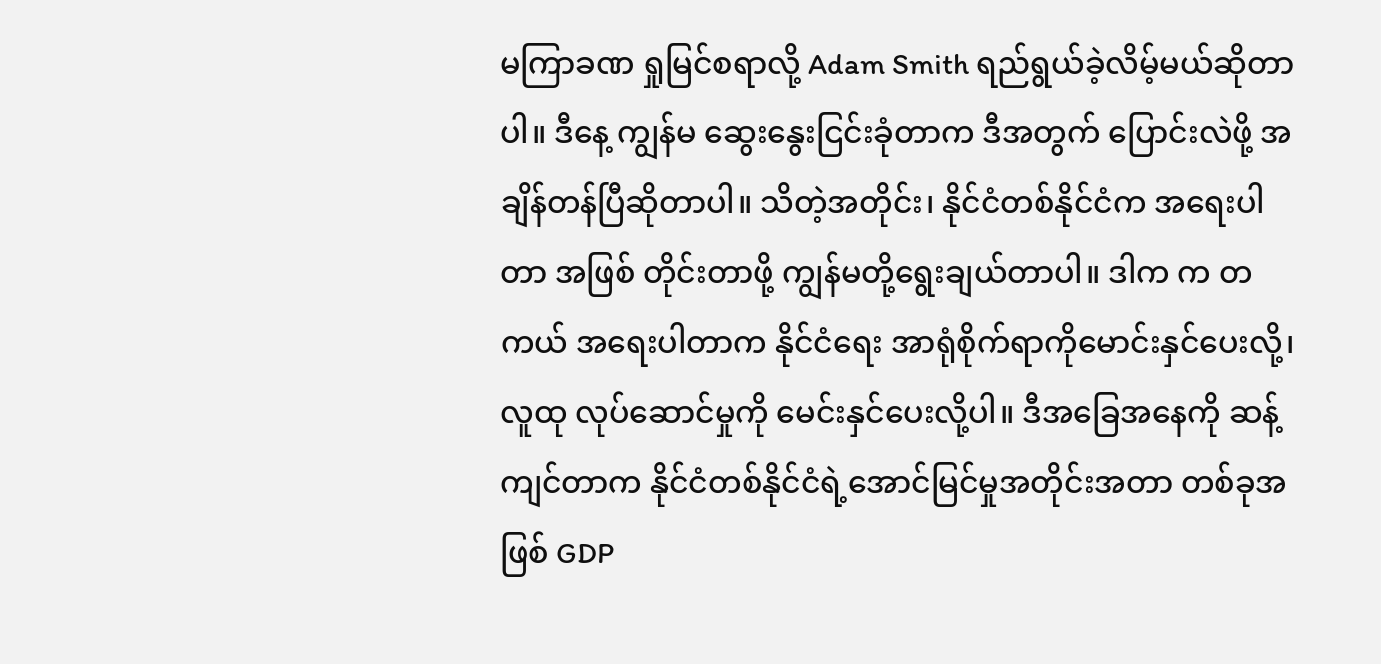မကြာခဏ ရှုမြင်စရာလို့ Adam Smith ရည်ရွယ်ခဲ့လိမ့်မယ်ဆိုတာပါ။ ဒီနေ့ ကျွန်မ ဆွေးနွေးငြင်းခုံတာက ဒီအတွက် ပြောင်းလဲဖို့ အချိန်တန်ပြီဆိုတာပါ။ သိတဲ့အတိုင်း၊ နိုင်ငံတစ်နိုင်ငံက အရေးပါတာ အဖြစ် တိုင်းတာဖို့ ကျွန်မတို့ရွေးချယ်တာပါ။ ဒါက က တကယ် အရေးပါတာက နိုင်ငံရေး အာရုံစိုက်ရာကိုမောင်းနှင်ပေးလို့၊ လူထု လုပ်ဆောင်မှုကို မေင်းနှင်ပေးလို့ပါ။ ဒီအခြေအနေကို ဆန့်ကျင်တာက နိုင်ငံတစ်နိုင်ငံရဲ့အောင်မြင်မှုအတိုင်းအတာ တစ်ခုအဖြစ် GDP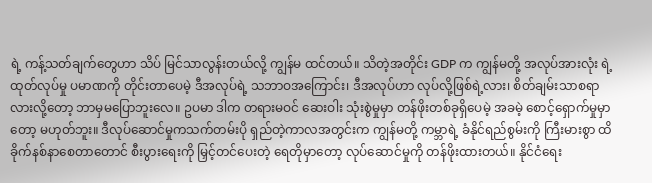ရဲ့ ကန့်သတ်ချက်တွေဟာ သိပ် မြင်သာလွန်းတယ်လို့ ကျွန်မ ထင်တယ်။ သိတဲ့အတိုင်း GDP က ကျွန်မတို့ အလုပ်အားလုံး ရဲ့ ထုတ်လုပ်မှု ပမာဏကို တိုင်းတာပေမဲ့ ဒီအလုပ်ရဲ့ သဘာဝအကြောင်း၊ ဒီအလုပ်ဟာ လုပ်လို့ဖြစ်ရဲ့လား၊ စိတ်ချမ်းသာစရာလားလို့တော့ ဘာမှမပြောဘူးလေ။ ဥပမာ ဒါက တရားမဝင် ဆေးဝါး သုံးစွဲမှုမှာ တန်ဖိုးတစ်ခုရှိပေမဲ့ အခမဲ့ စောင့်ရှောက်မှုမှာတော့ မဟုတ်ဘူး။ ဒီလုပ်ဆောင်မှုကသက်တမ်းပို ရှည်တဲ့ကာလအတွင်းက ကျွန်မတို့ ကမ္ဘာရဲ့ ခံနိုင်ရည်စွမ်းကို ကြီးမားစွာ ထိခိုက်နစ်နာစေတာတောင် စီးပွားရေးကို မြှင့်တင်ပေးတဲ့ ရေတိုမှာတော့ လုပ်ဆောင်မှုကို တန်ဖိုးထားတယ်။ နိုင်ငံရေး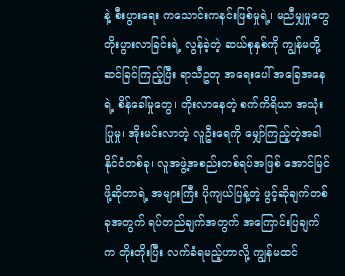နဲ့ စီးပွားရေး ကသောင်းကနင်းဖြစ်မှုရဲ့၊ မညီမျှမှုတွေ တိုးပွားလာခြင်းရဲ့ လွန်ခဲ့တဲ့ ဆယ်စုနှစ်ကို ကျွန်မတို့ဆင်ခြင်ကြည့်ပြီး ရာသီဥတု အရေးပေါ် အခြေအနေရဲ့ စိန်ခေါ်မှုတွေ၊ တိုးလာနေတဲ့ စက်ကိရိယာ အသုံးပြုမှု၊ အိုးမင်းလာတဲ့ လူဦးရေကို မျှော်ကြည့်တဲ့အခါ နိုင်ငံတစ်ခု၊ လူအဖွဲ့အစည်းတစ်ရပ်အဖြစ် အောင်မြင်ဖို့ဆိုတာရဲ့ အများကြီး ပိုကျယ်ပြန့်တဲ့ ဖွင့်ဆိုချက်တစ်ခုအတွက် ရပ်တည်ချက်အတွက် အကြောင်းပြချက်က တိုးတိုးပြီး လက်ခံရမည့်ဟာလို့ ကျွန်မထင်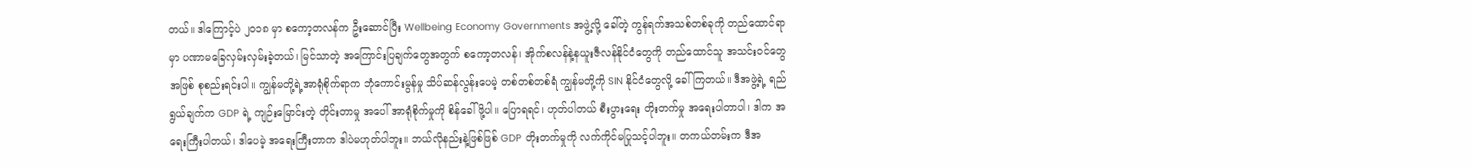တယ်။ ဒါကြောင့်ပဲ ၂၀၁၈ မှာ စကော့တလန်က ဦးဆောင်ပြီး Wellbeing Economy Governments အဖွဲ့လို့ ခေါ်တဲ့ ကွန်ရက်အသစ်တစ်ခုကို တည်ထောင်ရာမှာ ပဏာမခြေလှမ်းလှမ်းခဲ့တယ်၊ မြင်သာတဲ့ အကြောင်းပြချက်တွေအတွက် စကော့တလန်၊ အိုက်စလန်နဲ့နယူးဇီလန်နိုင်ငံတွေကို တည်ထောင်သူ အသင်းဝင်တွေအဖြစ် စုစည်းရင်းပါ။ ကျွန်မတို့ရဲ့အာရုံစိုက်ရာက ဘုံကောင်းမွန်မှု သိပ်ဆန်လွန်းပေမဲ့ တစ်တစ်တစ်ရံ ကျွန်မတို့ကို SIN နိုင်ငံတွေလို့ ခေါ်ကြတယ်။ ဒီအဖွဲ့ရဲ့ ရည်ရွယ်ချက်က GDP ရဲ့ ကျဉ်းမြောင်းတဲ့ တိုင်းတာမှု အပေါ် အာရုံစိုက်မှုကို စိန်ခေါ်ဖို့ပါ။ ပြောရရင်၊ ဟုတ်ပါတယ် စီးပွားရေး တိုးတက်မှု အရေးပါတာပါ၊ ဒါက အရေးကြီးပါတယ်၊ ဒါပေမဲ့ အရေးကြီးတာက ဒါပဲမဟုတ်ပါဘူး။ ဘယ်လိုနည်းနဲ့ဖြစ်ဖြစ် GDP တိုးတက်မှုကို လက်ကိုင်မပြုသင့်ပါဘူး။ တကယ်တမ်းက ဒီအ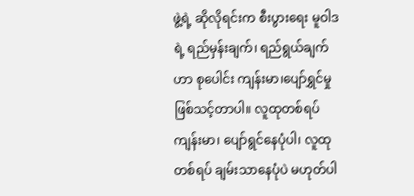ဖွဲ့ရဲ့ ဆိုလိုရင်းက စီးပွားရေး မူဝါဒရဲ့ ရည်မှန်းချက်၊ ရည်ရွယ်ချက်ဟာ စုပေါင်း ကျန်းမာ၊ပျော်ရွှင်မှု ဖြစ်သင့်တာပါ။ လူထုတစ်ရပ် ကျန်းမာ၊ ပျော်ရွင်နေပုံပါ၊ လူထုတစ်ရပ် ချမ်းသာနေပုံပဲ မဟုတ်ပါ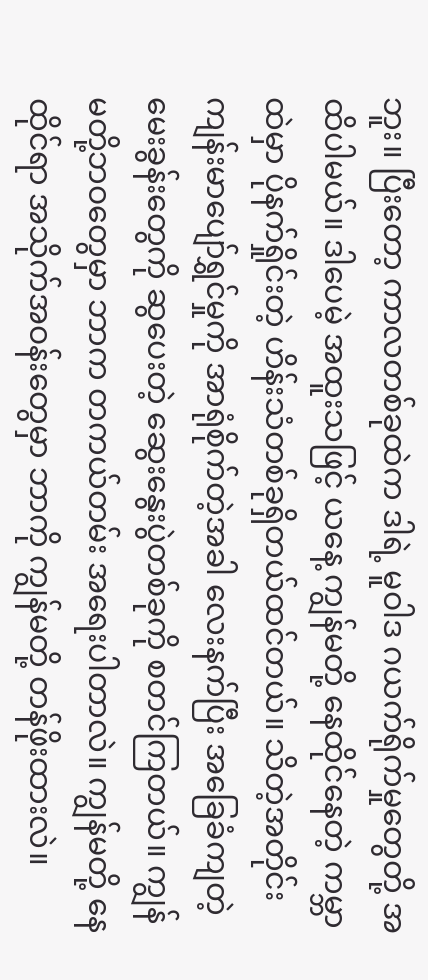ဘူး။ ပြီးတော့ ကာလတစ်ခုထဲက ဒါရဲ့ မူဝါဒ ဂယက်ရိုက်မှုတွေတို့ အထိပါမယ်။ ဒါပေမဲ့ အထူးသဖြင့် ယနေ့ ကျွန်မတို့ နေထိုင်နေတဲ့ ကမ္ဘာထဲမှာ ပိုနက်ရှိုင်းတဲ့ ဟိန်းသံတစ်ခုရှိတယ်ထင်တယ်။ သိတဲ့အတိုင်း ကျန်းမာပျော်ရွှင်မှုကို အာရုံစိုက်တဲ့အခါ လေးနက်ပြီး အခြေခံကျတဲ့ မေးခွန်းတွေကို ဆွပေးတဲ့ ဆွေးနွေးပွဲတစ်ခုကို စတင်ကြတယ်။ ကျွန်မတို့ဘဝတွေမှာ ဘာက တကယ်တမ်း အရေးပါတာလဲ။ ကျွန်မတို့ နေထိုင်ရာ အသိုက်အဝန်းတွေမှာ ဘာကို ကျွန်မတို့ တန်ဖိုးထားလဲ။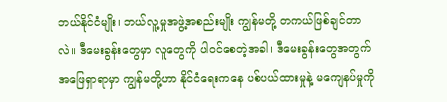ဘယ်နိုင်ငံမျိုး၊ ဘယ်လူ့မှုအဖွဲ့အစည်းမျိုး ကျွန်မတို့ တကယ်ဖြစ်ချင်တာလဲ။ ဒီမေးခွန်းတွေမှာ လူတွေကို ပါဝင်စေတဲ့အခါ၊ ဒီမေးခွန်းတွေအတွက် အဖြေရှာရာမှာ ကျွန်မတို့ဟာ နိုင်ငံရေးကနေ ပစ်ပယ်ထားမှုနဲ့ မကျေနပ်မှုကို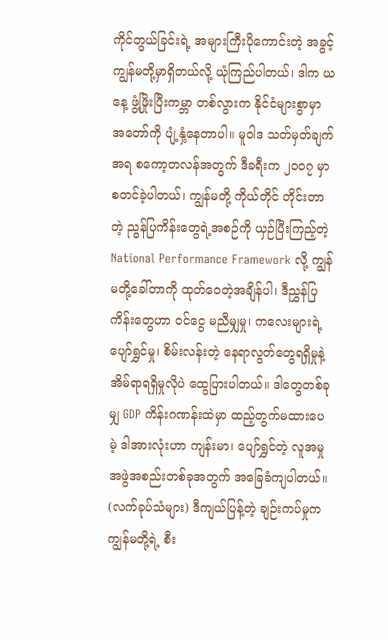ကိုင်တွယ်ခြင်းရဲ့ အများကြီးပိုကောင်းတဲ့ အခွင့် ကျွန်မတို့မှာရှိတယ်လို့ ယုံကြည်ပါတယ်၊ ဒါက ယနေ့ ဖွံ့ဖြိုးပြီးကမ္ဘာ တစ်လွားက နိုင်ငံများစွာမှာ အတော်ကို ပျံ့နှံ့နေတာပါ။ မူဝါဒ သတ်မှတ်ချက်အရ စကော့တလန်အတွက် ဒီခရီးက ၂၀၀၇ မှာ စတင်ခဲ့ပါတယ်၊ ကျွန်မတို့ ကိုယ်တိုင် တိုင်းတာတဲ့ ညွန်ပြကိန်းတွေရဲ့အစဉ်ကို ယှဉ်ပြီးကြည့်တဲ့ National Performance Framework လို့ ကျွန်မတို့ခေါ်တာကို ထုတ်ဝေတဲ့အချိန်ပါ၊ ဒီညွှန်ပြကိန်းတွေဟာ ဝင်ငွေ မညီမျှမှု၊ ကလေးများရဲ့ ပျော်ရွှင်မှု၊ စိမ်းလန်းတဲ့ နေရာလွတ်တွေရရှိမှုနဲ့ အိမ်ရာရရှိမှုလိုပဲ ထွေပြားပါတယ်။ ဒါတွေတစ်ခုမျှ GDP ကိန်းဂဏန်းထဲမှာ ထည့်တွက်မထားပေမဲ့ ဒါအားလုံးဟာ ကျန်းမာ၊ ပျော်ရွှင်တဲ့ လူအမှုအဖွဲအစည်းတစ်ခုအတွက် အခြေခံကျပါတယ်။ (လက်ခုပ်သံများ) ဒီကျယ်ပြန့်တဲ့ ချဉ်းကပ်မှုက ကျွန်မတို့ရဲ့ စီး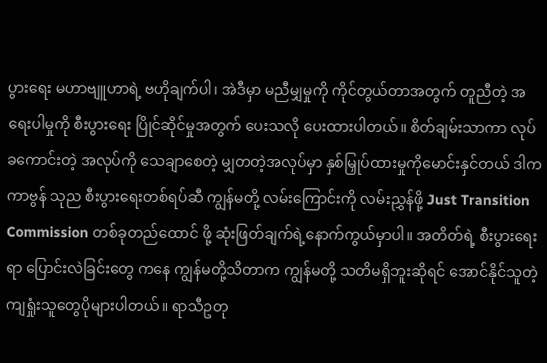ပွားရေး မဟာဗျူဟာရဲ့ ဗဟိုချက်ပါ၊ အဲဒီမှာ မညီမျှမှုကို ကိုင်တွယ်တာအတွက် တူညီတဲ့ အရေးပါမှုကို စီးပွားရေး ပြိုင်ဆိုင်မှုအတွက် ပေးသလို ပေးထားပါတယ်။ စိတ်ချမ်းသာကာ လုပ်ခကောင်းတဲ့ အလုပ်ကို သေချာစေတဲ့ မျှတတဲ့အလုပ်မှာ နှစ်မြှုပ်ထားမှုကိုမောင်းနှင်တယ် ဒါက ကာဗွန် သုည စီးပွားရေးတစ်ရပ်ဆီ ကျွန်မတို့ လမ်းကြောင်းကို လမ်းညွှန်ဖို့ Just Transition Commission တစ်ခုတည်ထောင် ဖို့ ဆုံးဖြတ်ချက်ရဲ့နောက်ကွယ်မှာပါ။ အတိတ်ရဲ့ စီးပွားရေးရာ ပြောင်းလဲခြင်းတွေ ကနေ ကျွန်မတို့သိတာက ကျွန်မတို့ သတိမရှိဘူးဆိုရင် အောင်နိုင်သူတဲ့ ကျရှုံးသူတွေပိုများပါတယ်။ ရာသီဥတု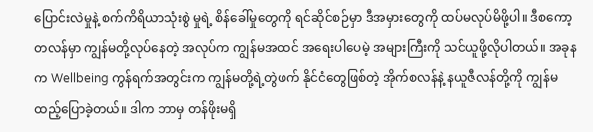ပြောင်းလဲမှုနဲ့ စက်ကိရိယာသုံးစွဲ မှုရဲ့ စိန်ခေါ်မှုတွေကို ရင်ဆိုင်စဉ်မှာ ဒီအမှားတွေကို ထပ်မလုပ်မိဖို့ပါ။ ဒီစကော့တလန်မှာ ကျွန်မတို့လုပ်နေတဲ့ အလုပ်က ကျွန်မအထင် အရေးပါပေမဲ့ အများကြီးကို သင်ယူဖို့လိုပါတယ်။ အခုနက Wellbeing ကွန်ရက်အတွင်းက ကျွန်မတို့ရဲ့တွဲဖက် နိုင်ငံတွေဖြစ်တဲ့ အိုက်စလန်နဲ့ နယူဇီလန်တို့ကို ကျွန်မ ထည့်ပြောခဲ့တယ်။ ဒါက ဘာမှ တန်ဖိုးမရှိ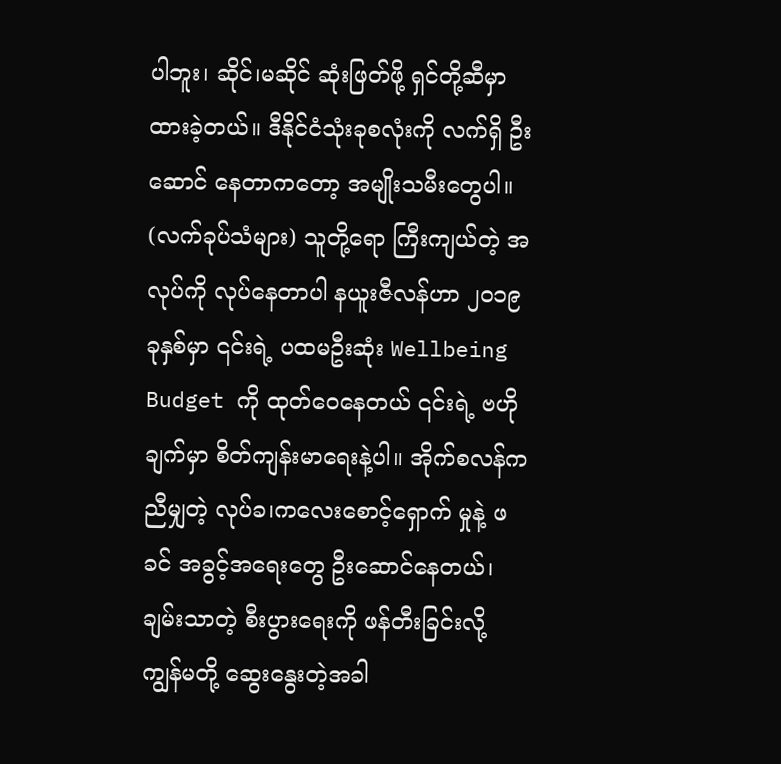ပါဘူး၊ ဆိုင်၊မဆိုင် ဆုံးဖြတ်ဖို့ ရှင်တို့ဆီမှာ ထားခဲ့တယ်။ ဒီနိုင်ငံသုံးခုစလုံးကို လက်ရှိ ဦးဆောင် နေတာကတော့ အမျိုးသမီးတွေပါ။ (လက်ခုပ်သံများ) သူတို့ရော ကြီးကျယ်တဲ့ အလုပ်ကို လုပ်နေတာပါ နယူးဇီလန်ဟာ ၂၀၁၉ ခုနှစ်မှာ ၎င်းရဲ့ ပထမဦးဆုံး Wellbeing Budget ကို ထုတ်ဝေနေတယ် ၎င်းရဲ့ ဗဟိုချက်မှာ စိတ်ကျန်းမာရေးနဲ့ပါ။ အိုက်စလန်က ညီမျှတဲ့ လုပ်ခ၊ကလေးစောင့်ရှောက် မှုနဲ့ ဖခင် အခွင့်အရေးတွေ ဦးဆောင်နေတယ်၊ ချမ်းသာတဲ့ စီးပွားရေးကို ဖန်တီးခြင်းလို့ ကျွန်မတို့ ဆွေးနွေးတဲ့အခါ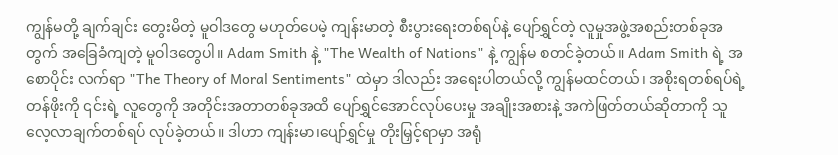ကျွန်မတို့ ချက်ချင်း တွေးမိတဲ့ မူဝါဒတွေ မဟုတ်ပေမဲ့ ကျန်းမာတဲ့ စီးပွားရေးတစ်ရပ်နဲ့ ပျော်ရွှင်တဲ့ လူမှုအဖွဲ့အစည်းတစ်ခုအတွက် အခြေခံကျတဲ့ မူဝါဒတွေပါ။ Adam Smith နဲ့ "The Wealth of Nations" နဲ့ ကျွန်မ စတင်ခဲ့တယ်။ Adam Smith ရဲ့ အစောပိုင်း လက်ရာ "The Theory of Moral Sentiments" ထဲမှာ ဒါလည်း အရေးပါတယ်လို့ ကျွန်မထင်တယ်၊ အစိုးရတစ်ရပ်ရဲ့ တန်ဖိုးကို ၎င်းရဲ့ လူတွေကို အတိုင်းအတာတစ်ခုအထိ ပျော်ရွှင်အောင်လုပ်ပေးမှု အချိုးအစားနဲ့ အကဲဖြတ်တယ်ဆိုတာကို သူလေ့လာချက်တစ်ရပ် လုပ်ခဲ့တယ်။ ဒါဟာ ကျန်းမာ၊ပျော်ရွှင်မှု တိုးမြှင့်ရာမှာ အရုံ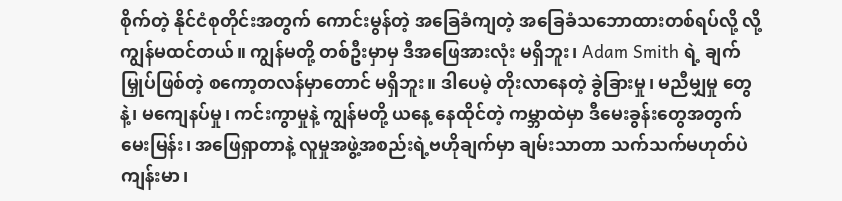စိုက်တဲ့ နိုင်ငံစုတိုင်းအတွက် ကောင်းမွန်တဲ့ အခြေခံကျတဲ့ အခြေခံသဘောထားတစ်ရပ်လို့ လို့ ကျွန်မထင်တယ်။ ကျွန်မတို့ တစ်ဦးမှာမှ ဒီအဖြေအားလုံး မရှိဘူး၊ Adam Smith ရဲ့ ချက်မြှုပ်ဖြစ်တဲ့ စကော့တလန်မှာတောင် မရှိဘူး။ ဒါပေမဲ့ တိုးလာနေတဲ့ ခွဲခြားမှု၊ မညီမျှမှု တွေနဲ့၊ မကျေနပ်မှု၊ ကင်းကွာမှုနဲ့ ကျွန်မတို့ ယနေ့ နေထိုင်တဲ့ ကမ္ဘာထဲမှာ ဒီမေးခွန်းတွေအတွက် မေးမြန်း၊ အဖြေရှာတာနဲ့ လူမှုအဖွဲ့အစည်းရဲ့ဗဟိုချက်မှာ ချမ်းသာတာ သက်သက်မဟုတ်ပဲ ကျန်းမာ၊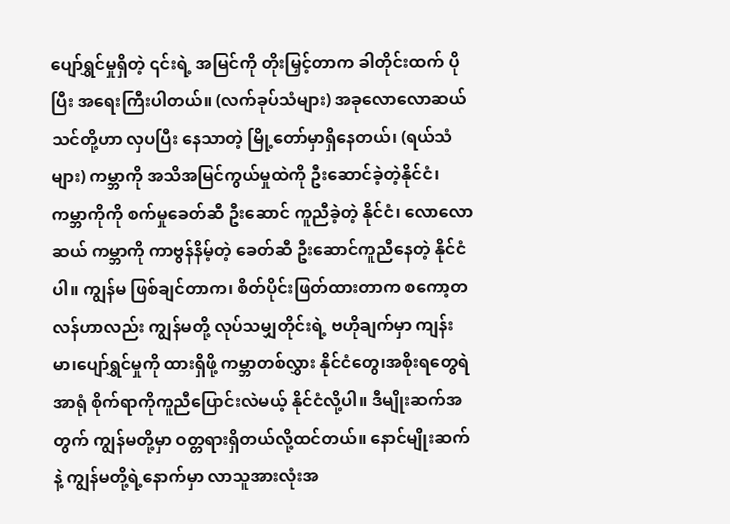ပျော်ရွှင်မှုရှိတဲ့ ၎င်းရဲ့ အမြင်ကို တိုးမြှင့်တာက ခါတိုင်းထက် ပိုပြီး အရေးကြီးပါတယ်။ (လက်ခုပ်သံများ) အခုလောလောဆယ် သင်တို့ဟာ လှပပြီး နေသာတဲ့ မြို့တော်မှာရှိနေတယ်၊ (ရယ်သံများ) ကမ္ဘာကို အသိအမြင်ကွယ်မှုထဲကို ဦးဆောင်ခဲ့တဲ့နိုင်ငံ၊ ကမ္ဘာကိုကို စက်မှုခေတ်ဆီ ဦးဆောင် ကူညီခဲ့တဲ့ နိုင်ငံ၊ လောလောဆယ် ကမ္ဘာကို ကာဗွန်နိမ့်တဲ့ ခေတ်ဆီ ဦးဆောင်ကူညီနေတဲ့ နိုင်ငံပါ။ ကျွန်မ ဖြစ်ချင်တာက၊ စိတ်ပိုင်းဖြတ်ထားတာက စကော့တလန်ဟာလည်း ကျွန်မတို့ လုပ်သမျှတိုင်းရဲ့ ဗဟိုချက်မှာ ကျန်းမာ၊ပျော်ရွှင်မှုကို ထားရှိဖို့ ကမ္ဘာတစ်လွှား နိုင်ငံတွေ၊အစိုးရတွေရဲအာရုံ စိုက်ရာကိုကူညီပြောင်းလဲမယ့် နိုင်ငံလို့ပါ။ ဒီမျိုးဆက်အတွက် ကျွန်မတို့မှာ ဝတ္တရားရှိတယ်လို့ထင်တယ်။ နောင်မျိုးဆက်နဲ့ ကျွန်မတို့ရဲ့နောက်မှာ လာသူအားလုံးအ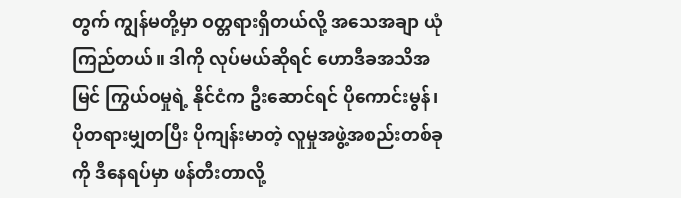တွက် ကျွန်မတို့မှာ ဝတ္တရားရှိတယ်လို့ အသေအချာ ယုံကြည်တယ်။ ဒါကို လုပ်မယ်ဆိုရင် ဟောဒီခအသိအမြင် ကြွယ်ဝမှုရဲ့ နိုင်ငံက ဦးဆောင်ရင် ပိုကောင်းမွန်၊ ပိုတရားမျှတပြီး ပိုကျန်းမာတဲ့ လူမှုအဖွဲ့အစည်းတစ်ခုကို ဒီနေရပ်မှာ ဖန်တီးတာလို့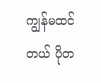ကျွန်မထင်တယ် ပိုတ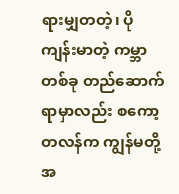ရားမျှတတဲ့၊ ပိုကျန်းမာတဲ့ ကမ္ဘာတစ်ခု တည်ဆောက်ရာမှာလည်း စကော့တလန်က ကျွန်မတို့အ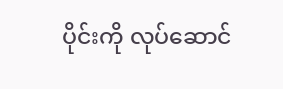ပိုင်းကို လုပ်ဆောင်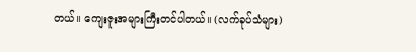တယ်။ ကျေးဇူးအများကြီးတင်ပါတယ်။ (လက်ခုပ်သံများ)